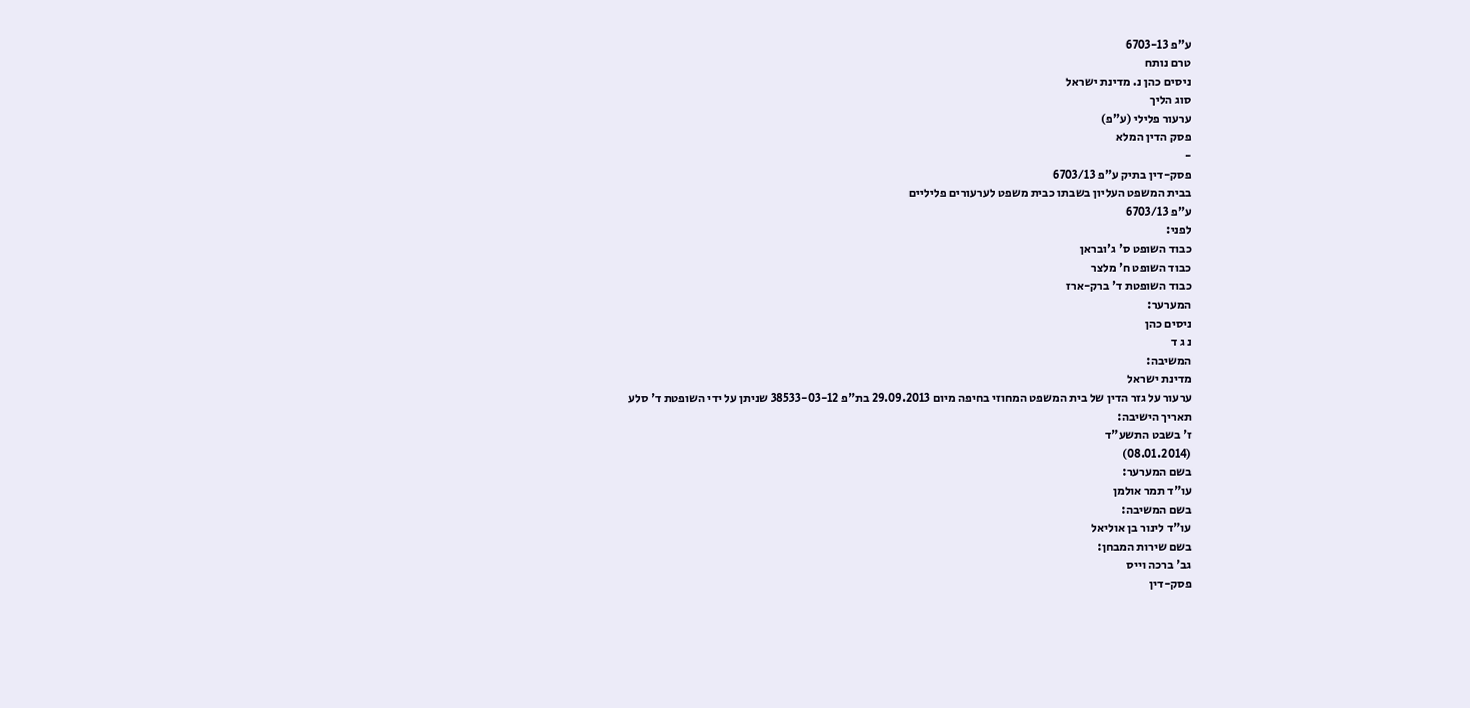ע"פ 6703-13
טרם נותח
ניסים כהן נ. מדינת ישראל
סוג הליך
ערעור פלילי (ע"פ)
פסק הדין המלא
-
פסק-דין בתיק ע"פ 6703/13
בבית המשפט העליון בשבתו כבית משפט לערעורים פליליים
ע"פ 6703/13
לפני:
כבוד השופט ס' ג'ובראן
כבוד השופט ח' מלצר
כבוד השופטת ד' ברק-ארז
המערער:
ניסים כהן
נ ג ד
המשיבה:
מדינת ישראל
ערעור על גזר הדין של בית המשפט המחוזי בחיפה מיום 29.09.2013 בת"פ 38533-03-12 שניתן על ידי השופטת ד' סלע
תאריך הישיבה:
ז' בשבט התשע"ד
(08.01.2014)
בשם המערער:
עו"ד תמר אולמן
בשם המשיבה:
עו"ד לינור בן אוליאל
בשם שירות המבחן:
גב' ברכה וייס
פסק-דין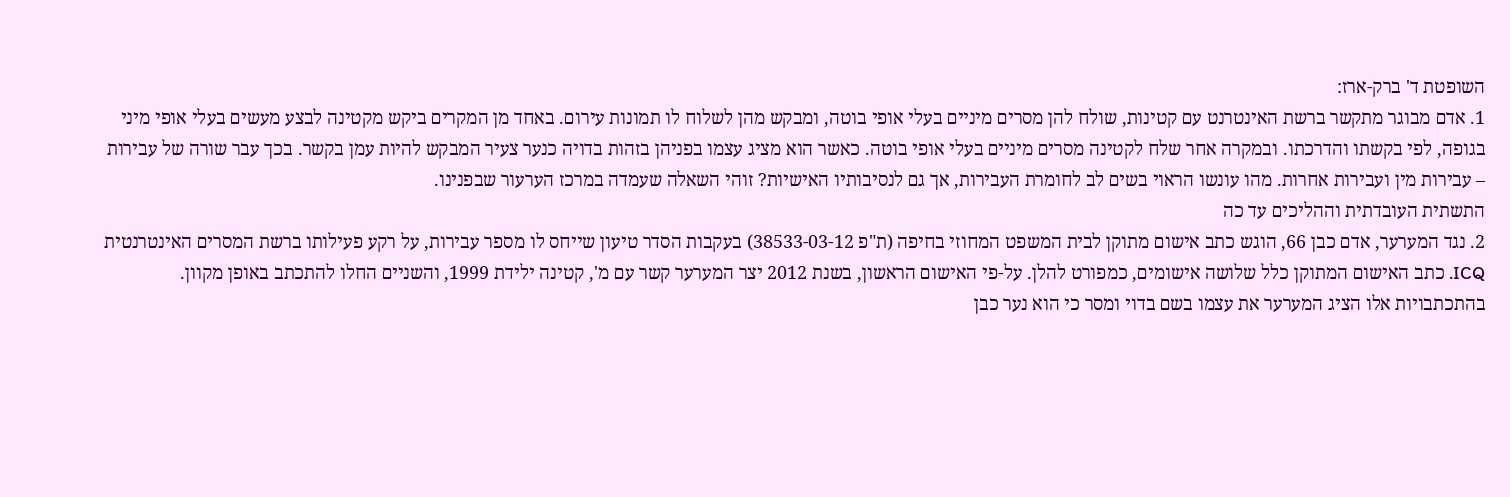השופטת ד' ברק-ארז:
1. אדם מבוגר מתקשר ברשת האינטרנט עם קטינות, שולח להן מסרים מיניים בעלי אופי בוטה, ומבקש מהן לשלוח לו תמונות עירום. באחד מן המקרים ביקש מקטינה לבצע מעשים בעלי אופי מיני בגופה, לפי בקשתו והדרכתו. ובמקרה אחר שלח לקטינה מסרים מיניים בעלי אופי בוטה. כאשר הוא מציג עצמו בפניהן בזהות בדויה כנער צעיר המבקש להיות עמן בקשר. בכך עבר שורה של עבירות – עבירות מין ועבירות אחרות. מהו עונשו הראוי בשים לב לחומרת העבירות, אך גם לנסיבותיו האישיות? זוהי השאלה שעמדה במרכז הערעור שבפנינו.
התשתית העובדתית וההליכים עד כה
2. נגד המערער, אדם כבן 66, הוגש כתב אישום מתוקן לבית המשפט המחוזי בחיפה (ת"פ 38533-03-12) בעקבות הסדר טיעון שייחס לו מספר עבירות, על רקע פעילותו ברשת המסרים האינטרנטית ICQ. כתב האישום המתוקן כלל שלושה אישומים, כמפורט להלן. על-פי האישום הראשון, בשנת 2012 יצר המערער קשר עם מ', קטינה ילידת 1999, והשניים החלו להתכתב באופן מקוון. בהתכתבויות אלו הציג המערער את עצמו בשם בדוי ומסר כי הוא נער כבן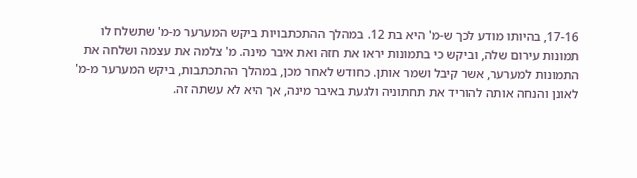17-16, בהיותו מודע לכך ש-מ' היא בת 12. במהלך ההתכתבויות ביקש המערער מ-מ' שתשלח לו תמונות עירום שלה, וביקש כי בתמונות יראו את חזהּ ואת איבר מינה. מ' צלמה את עצמה ושלחה את התמונות למערער, אשר קיבל ושמר אותן. כחודש לאחר מכן, במהלך ההתכתבות, ביקש המערער מ-מ' לאונן והנחה אותה להוריד את תחתוניה ולגעת באיבר מינה, אך היא לא עשתה זה.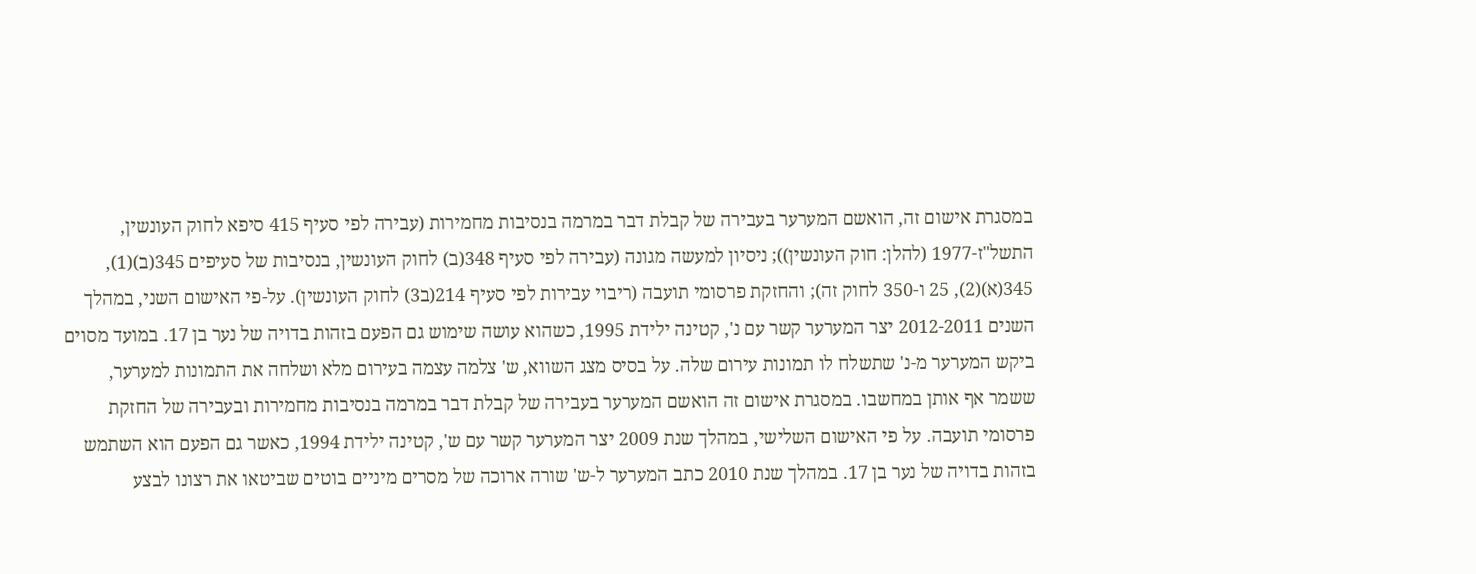במסגרת אישום זה, הואשם המערער בעבירה של קבלת דבר במרמה בנסיבות מחמירות (עבירה לפי סעיף 415 סיפא לחוק העונשין, התשל"ז-1977 (להלן: חוק העונשין)); ניסיון למעשה מגונה (עבירה לפי סעיף 348(ב) לחוק העונשין, בנסיבות של סעיפים 345(ב)(1), 345(א)(2), 25 ו-350 לחוק זה); והחזקת פרסומי תועבה (ריבוי עבירות לפי סעיף 214(ב3) לחוק העונשין). על-פי האישום השני, במהלך השנים 2012-2011 יצר המערער קשר עם נ', קטינה ילידת 1995, כשהוא עושה שימוש גם הפעם בזהות בדויה של נער בן 17. במועד מסוים ביקש המערער מ-נ' שתשלח לו תמונות עירום שלה. על בסיס מצג השווא, ש' צלמה עצמה בעירום מלא ושלחה את התמונות למערער, ששמר אף אותן במחשבו. במסגרת אישום זה הואשם המערער בעבירה של קבלת דבר במרמה בנסיבות מחמירות ובעבירה של החזקת פרסומי תועבה. על פי האישום השלישי, במהלך שנת 2009 יצר המערער קשר עם ש', קטינה ילידת 1994, כאשר גם הפעם הוא השתמש בזהות בדויה של נער בן 17. במהלך שנת 2010 כתב המערער ל-ש' שורה ארוכה של מסרים מיניים בוטים שביטאו את רצונו לבצע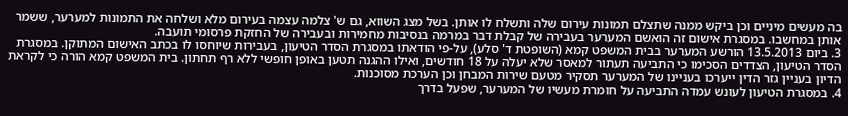בה מעשים מיניים וכן ביקש ממנה שתצלם תמונות עירום שלה ותשלח לו אותן. בשל מצג השווא, גם ש' צלמה עצמה בעירום מלא ושלחה את התמונות למערער, ששמר אותן במחשבו. במסגרת אישום זה הואשם המערער בעבירה של קבלת דבר במרמה בנסיבות מחמירות ובעבירה של החזקת פרסומי תועבה.
3. ביום 13.5.2013 הורשע המערער בבית המשפט קמא (השופטת ד' סלע), על-פי הודאתו במסגרת הסדר הטיעון, בעבירות שיוחסו לו בכתב האישום המתוקן. במסגרת הסדר הטיעון, הצדדים הסכימו כי התביעה תעתור למאסר שלא יעלה על 18 חודשים, ואילו ההגנה תטען באופן חופשי ללא רף תחתון. בית המשפט קמא הורה כי לקראת הדיון בעניין גזר הדין ייערכו בעניינו של המערער תסקיר מטעם שירות המבחן וכן הערכת מסוכנות.
4. במסגרת הטיעון לעונש עמדה התביעה על חומרת מעשיו של המערער, שפעל בדרך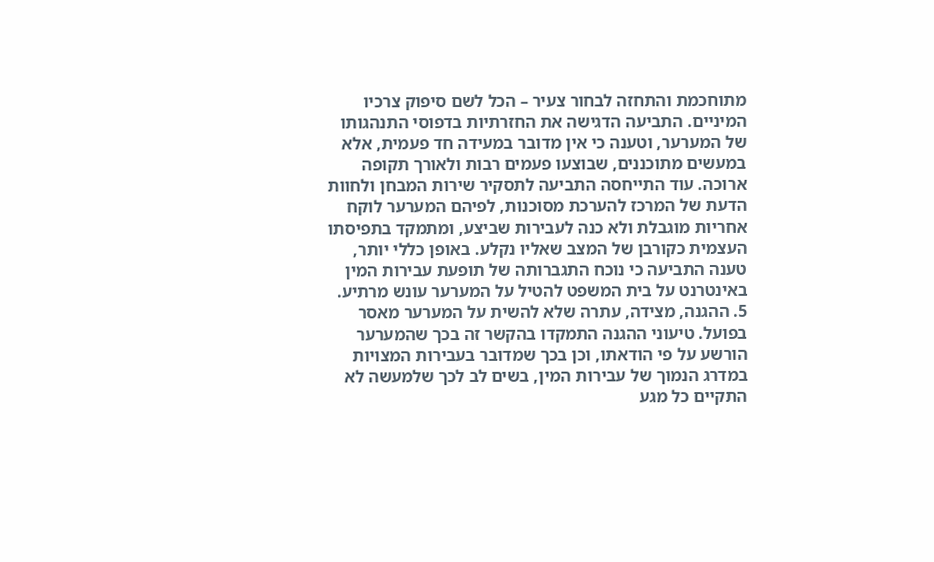מתוחכמת והתחזה לבחור צעיר – הכל לשם סיפוק צרכיו המיניים. התביעה הדגישה את החזרתיות בדפוסי התנהגותו של המערער, וטענה כי אין מדובר במעידה חד פעמית, אלא במעשים מתוכננים, שבוצעו פעמים רבות ולאורך תקופה ארוכה. עוד התייחסה התביעה לתסקיר שירות המבחן ולחוות הדעת של המרכז להערכת מסוכנות, לפיהם המערער לוקח אחריות מוגבלת ולא כנה לעבירות שביצע, ומתמקד בתפיסתו העצמית כקורבן של המצב שאליו נקלע. באופן כללי יותר, טענה התביעה כי נוכח התגברותה של תופעת עבירות המין באינטרנט על בית המשפט להטיל על המערער עונש מרתיע.
5. ההגנה, מצידה, עתרה שלא להשית על המערער מאסר בפועל. טיעוני ההגנה התמקדו בהקשר זה בכך שהמערער הורשע על פי הודאתו, וכן בכך שמדובר בעבירות המצויות במדרג הנמוך של עבירות המין, בשים לב לכך שלמעשה לא התקיים כל מגע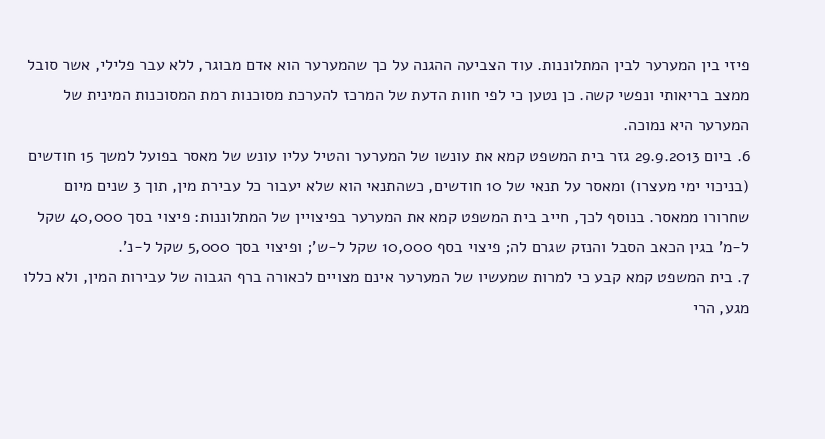פיזי בין המערער לבין המתלוננות. עוד הצביעה ההגנה על כך שהמערער הוא אדם מבוגר, ללא עבר פלילי, אשר סובל ממצב בריאותי ונפשי קשה. כן נטען כי לפי חוות הדעת של המרכז להערכת מסוכנות רמת המסוכנות המינית של המערער היא נמוכה.
6. ביום 29.9.2013 גזר בית המשפט קמא את עונשו של המערער והטיל עליו עונש של מאסר בפועל למשך 15 חודשים (בניכוי ימי מעצרו) ומאסר על תנאי של 10 חודשים, כשהתנאי הוא שלא יעבור כל עבירת מין, תוך 3 שנים מיום שחרורו ממאסר. בנוסף לכך, חייב בית המשפט קמא את המערער בפיצויין של המתלוננות: פיצוי בסך 40,000 שקל ל-מ' בגין הכאב הסבל והנזק שגרם לה; פיצוי בסף 10,000 שקל ל-ש'; ופיצוי בסך 5,000 שקל ל-נ'.
7. בית המשפט קמא קבע כי למרות שמעשיו של המערער אינם מצויים לכאורה ברף הגבוה של עבירות המין, ולא כללו מגע, הרי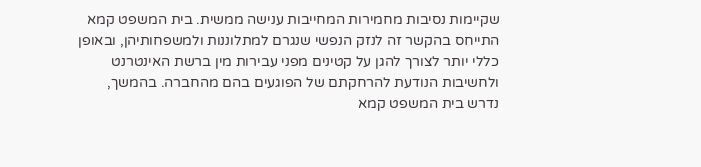שקיימות נסיבות מחמירות המחייבות ענישה ממשית. בית המשפט קמא התייחס בהקשר זה לנזק הנפשי שנגרם למתלוננות ולמשפחותיהן, ובאופן כללי יותר לצורך להגן על קטינים מפני עבירות מין ברשת האינטרנט ולחשיבות הנודעת להרחקתם של הפוגעים בהם מהחברה. בהמשך, נדרש בית המשפט קמא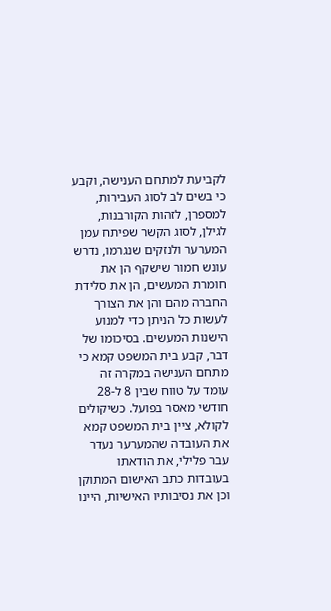לקביעת למתחם הענישה, וקבע כי בשים לב לסוג העבירות, למספרן, לזהות הקורבנות, לגילן, לסוג הקשר שפיתח עמן המערער ולנזקים שנגרמו, נדרש עונש חמור שישקף הן את חומרת המעשים, הן את סלידת החברה מהם והן את הצורך לעשות כל הניתן כדי למנוע הישנות המעשים. בסיכומו של דבר, קבע בית המשפט קמא כי מתחם הענישה במקרה זה עומד על טווח שבין 8 ל-28 חודשי מאסר בפועל. כשיקולים לקולא, ציין בית המשפט קמא את העובדה שהמערער נעדר עבר פלילי, את הודאתו בעובדות כתב האישום המתוקן וכן את נסיבותיו האישיות, היינו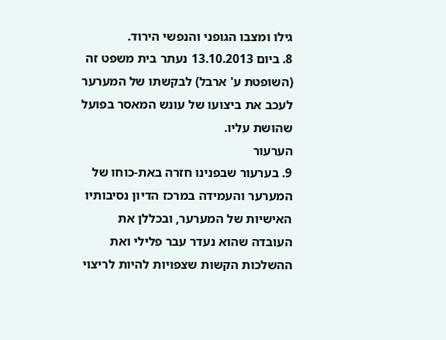גילו ומצבו הגופני והנפשי הירוד.
8. ביום 13.10.2013 נעתר בית משפט זה (השופטת ע' ארבל) לבקשתו של המערער לעכב את ביצועו של עונש המאסר בפועל שהושת עליו.
הערעור
9. בערעור שבפנינו חזרה באת-כוחו של המערער והעמידה במרכז הדיון נסיבותיו האישיות של המערער, ובכללן את העובדה שהוא נעדר עבר פלילי ואת ההשלכות הקשות שצפויות להיות לריצוי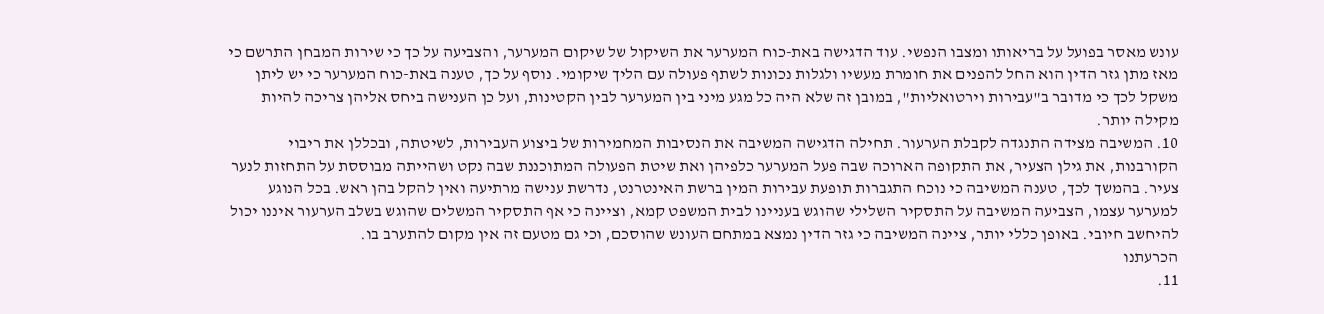עונש מאסר בפועל על בריאותו ומצבו הנפשי. עוד הדגישה באת-כוח המערער את השיקול של שיקום המערער, והצביעה על כך כי שירות המבחן התרשם כי מאז מתן גזר הדין הוא החל להפנים את חומרת מעשיו ולגלות נכונות לשתף פעולה עם הליך שיקומי. נוסף על כך, טענה באת-כוח המערער כי יש ליתן משקל לכך כי מדובר ב"עבירות וירטואליות", במובן זה שלא היה כל מגע מיני בין המערער לבין הקטינות, ועל כן הענישה ביחס אליהן צריכה להיות מקילה יותר.
10. המשיבה מצידה התנגדה לקבלת הערעור. תחילה הדגישה המשיבה את הנסיבות המחמירות של ביצוע העבירות, לשיטתה, ובכללן את ריבוי הקורבנות, את גילן הצעיר, את התקופה הארוכה שבה פעל המערער כלפיהן ואת שיטת הפעולה המתוכננת שבה נקט ושהייתה מבוססת על התחזות לנער צעיר. בהמשך לכך, טענה המשיבה כי נוכח התגברות תופעת עבירות המין ברשת האינטרנט, נדרשת ענישה מרתיעה ואין להקל בהן ראש. בכל הנוגע למערער עצמו, הצביעה המשיבה על התסקיר השלילי שהוגש בעניינו לבית המשפט קמא, וציינה כי אף התסקיר המשלים שהוגש בשלב הערעור איננו יכול להיחשב חיובי. באופן כללי יותר, ציינה המשיבה כי גזר הדין נמצא במתחם העונש שהוסכם, וכי גם מטעם זה אין מקום להתערב בו.
הכרעתנו
11.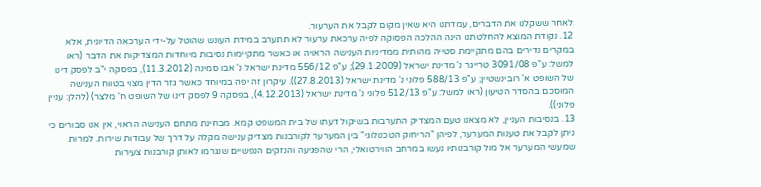לאחר ששקלנו את הדברים, עמדתנו היא שאין מקום לקבל את הערעור.
12. נקודת המוצא להחלטתנו הינה ההלכה הפסוקה לפיה ערכאת ערעור לא תתערב במידת העונש שהוטל על-ידי הערכאה הדיונית, אלא במקרים נדירים בהם מתקיימת סטייה מהותית ממדיניות הענישה הראויה או כאשר מתקיימות נסיבות מיוחדות המצדיקות את הדבר (ראו למשל: ע"פ 3091/08 טרייגר נ' מדינת ישראל (29.1.2009); ע"פ 556/12 מדינת ישראל נ' אבו סמינה (11.3.2012), בפסקה י"ב לפסק דינו של השופט א' רובינשטיין; ע"פ 588/13 פלוני נ' מדינת ישראל (27.8.2013)). עיקרון זה יפה במיוחד כאשר גזר הדין מצוי בטווח הענישה המוסכם בהסדר הטיעון (ראו למשל: ע"פ 512/13 פלוני נ' מדינת ישראל (4.12.2013), בפסקה 9 לפסק דינו של השופט ח' מלצר) (להלן: עניין פלוני)).
13. בנסיבות העניין, לא מצאנו טעם המצדיק התערבות בשיקול דעתו של בית המשפט קמא. מבחינת מתחם הענישה הראוי, אין אנו סבורים כי ניתן לקבל את טענות המערער, לפיהן "הריחוק הטכנולוגי" בין המערער לקורבנות מצדיק ענישה מקלה על דרך של עבודות שירות. למרות שמעשי המערער אל מול קורבנותיו נעשו במרחב הווירטואלי, הרי שהפגיעה והנזקים הנפשיים שנגרמו לאותן קורבנות צעירות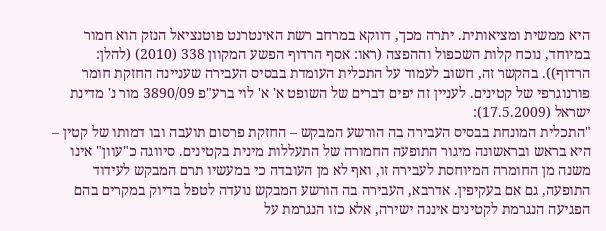היא ממשית ומציאותית. יתרה מכך, דווקא במרחב רשת האינטרנט פוטנציאל הנזק הוא חמור במיוחד, נוכח קלות השכפול וההפצה (ראו: אסף הרדוף הפשע המקוון 338 (2010) (להלן: הרדוף)). בהקשר זה, חשוב לעמוד על התכלית העומדת בבסיס העבירה שעניינה החזקת חומר פורנוגרפי של קטינים. לעניין זה יפים דברים של השופט א' א' לוי ברע"פ 3890/09 מור נ' מדינת ישראל (17.5.2009):
"התכלית המונחת בבסיס העבירה בה הורשע המבקש – החזקת פרסום תועבה ובו דמותו של קטין – היא בראש ובראשונה מיגור התופעה החמורה של התעללות מינית בקטינים. סיווגה כ"עוון" אינו משנה מן החומרה המיוחסת לעבירה זו, ואף לא מן העובדה כי במעשיו תרם המבקש לעידוד התופעה, גם אם בעקיפין. אדרבא, העבירה בה הורשע המבקש נועדה לטפל בדיוק במקרים בהם הפגיעה הנגרמת לקטינים איננה ישירה, אלא כזו הנגרמת על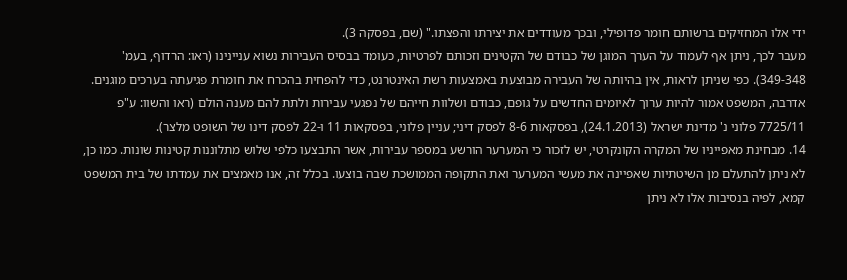ידי אלו המחזיקים ברשותם חומר פדופילי, ובכך מעודדים את יצירתו והפצתו." (שם, בפסקה 3).
מעבר לכך, ניתן אף לעמוד על הערך המוגן של כבודם של הקטינים וזכותם לפרטיות, כעומד בבסיס העבירות נשוא עניינינו (ראו: הרדוף, בעמ' 349-348). כפי שניתן לראות, אין בהיותה של העבירה מבוצעת באמצעות רשת האינטרנט, כדי להפחית בהכרח את חומרת פגיעתה בערכים מוגנים. אדרבה, המשפט אמור להיות ערוך לאיומים החדשים על גופם, כבודם ושלוות חייהם של נפגעי עבירות ולתת להם מענה הולם (ראו והשוו: ע"פ 7725/11 פלוני נ' מדינת ישראל (24.1.2013), בפסקאות 8-6 לפסק דיני; עניין פלוני, בפסקאות 11 ו-22 לפסק דינו של השופט מלצר).
14. מבחינת מאפייניו של המקרה הקונקרטי, יש לזכור כי המערער הורשע במספר עבירות, אשר התבצעו כלפי שלוש מתלוננות קטינות שונות. כמו כן, לא ניתן להתעלם מן השיטתיות שאפיינה את מעשי המערער ואת התקופה הממושכת שבה בוצעו. בכלל זה, אנו מאמצים את עמדתו של בית המשפט קמא, לפיה בנסיבות אלו לא ניתן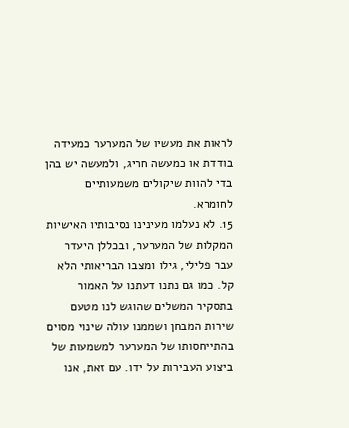לראות את מעשיו של המערער כמעידה בודדת או כמעשה חריג, ולמעשה יש בהן בדי להוות שיקולים משמעותיים לחומרא.
15. לא נעלמו מעינינו נסיבותיו האישיות המקלות של המערער, ובכללן היעדר עבר פלילי, גילו ומצבו הבריאותי הלא קל. כמו גם נתנו דעתנו על האמור בתסקיר המשלים שהוגש לנו מטעם שירות המבחן ושממנו עולה שינוי מסוים בהתייחסותו של המערער למשמעות של ביצוע העבירות על ידו. עם זאת, אנו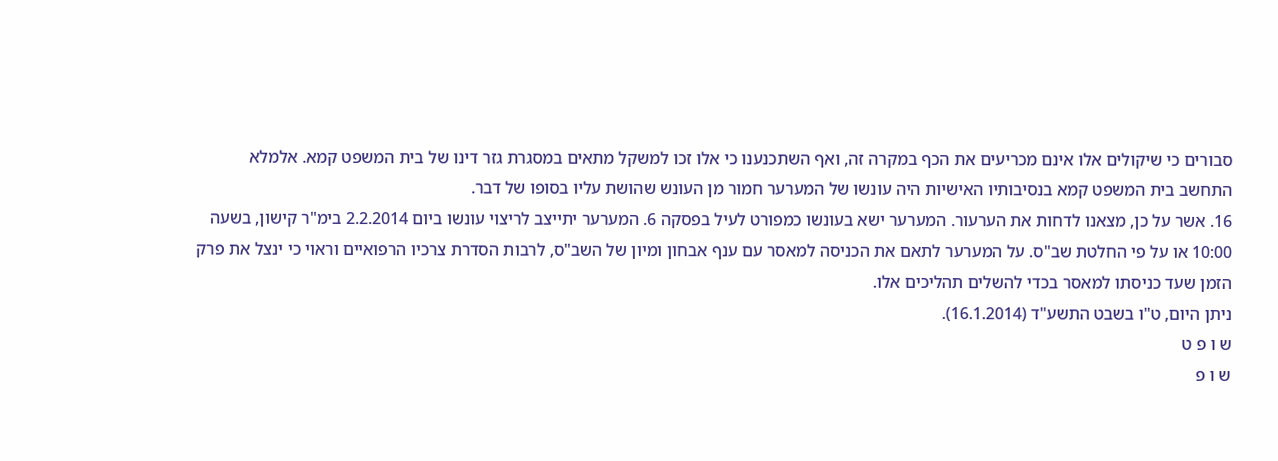סבורים כי שיקולים אלו אינם מכריעים את הכף במקרה זה, ואף השתכנענו כי אלו זכו למשקל מתאים במסגרת גזר דינו של בית המשפט קמא. אלמלא התחשב בית המשפט קמא בנסיבותיו האישיות היה עונשו של המערער חמור מן העונש שהושת עליו בסופו של דבר.
16. אשר על כן, מצאנו לדחות את הערעור. המערער ישא בעונשו כמפורט לעיל בפסקה 6. המערער יתייצב לריצוי עונשו ביום 2.2.2014 בימ"ר קישון, בשעה 10:00 או על פי החלטת שב"ס. על המערער לתאם את הכניסה למאסר עם ענף אבחון ומיון של השב"ס, לרבות הסדרת צרכיו הרפואיים וראוי כי ינצל את פרק הזמן שעד כניסתו למאסר בכדי להשלים תהליכים אלו.
ניתן היום, ט"ו בשבט התשע"ד (16.1.2014).
ש ו פ ט
ש ו פ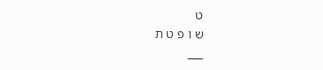ט
ש ו פ ט ת
___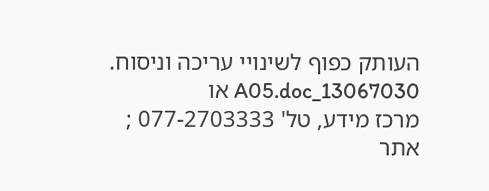העותק כפוף לשינויי עריכה וניסוח. 13067030_A05.doc או
מרכז מידע, טל' 077-2703333 ; אתר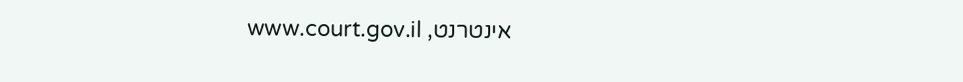אינטרנט, www.court.gov.il